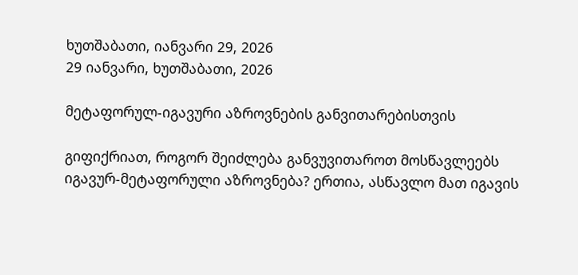ხუთშაბათი, იანვარი 29, 2026
29 იანვარი, ხუთშაბათი, 2026

მეტაფორულ-იგავური აზროვნების განვითარებისთვის

გიფიქრიათ, როგორ შეიძლება განვუვითაროთ მოსწავლეებს იგავურ-მეტაფორული აზროვნება? ერთია, ასწავლო მათ იგავის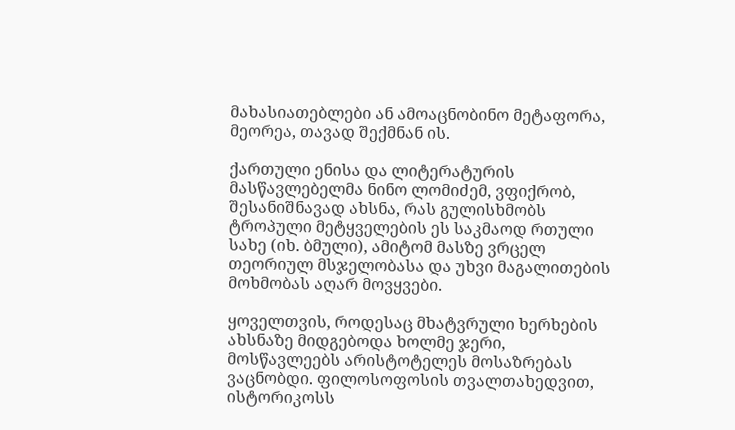მახასიათებლები ან ამოაცნობინო მეტაფორა, მეორეა, თავად შექმნან ის.

ქართული ენისა და ლიტერატურის მასწავლებელმა ნინო ლომიძემ, ვფიქრობ, შესანიშნავად ახსნა, რას გულისხმობს ტროპული მეტყველების ეს საკმაოდ რთული სახე (იხ. ბმული), ამიტომ მასზე ვრცელ თეორიულ მსჯელობასა და უხვი მაგალითების მოხმობას აღარ მოვყვები.

ყოველთვის, როდესაც მხატვრული ხერხების ახსნაზე მიდგებოდა ხოლმე ჯერი, მოსწავლეებს არისტოტელეს მოსაზრებას ვაცნობდი. ფილოსოფოსის თვალთახედვით, ისტორიკოსს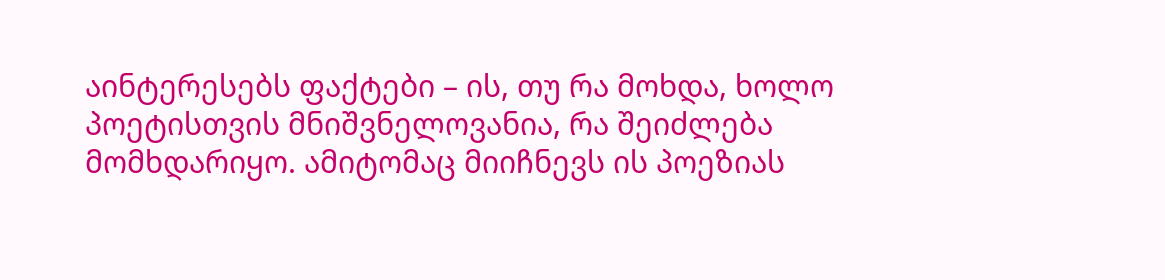აინტერესებს ფაქტები – ის, თუ რა მოხდა, ხოლო პოეტისთვის მნიშვნელოვანია, რა შეიძლება მომხდარიყო. ამიტომაც მიიჩნევს ის პოეზიას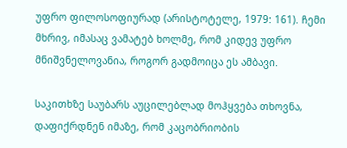უფრო ფილოსოფიურად (არისტოტელე, 1979: 161). ჩემი მხრივ, იმასაც ვამატებ ხოლმე, რომ კიდევ უფრო მნიშვნელოვანია, როგორ გადმოიცა ეს ამბავი.

საკითხზე საუბარს აუცილებლად მოჰყვება თხოვნა, დაფიქრდნენ იმაზე, რომ კაცობრიობის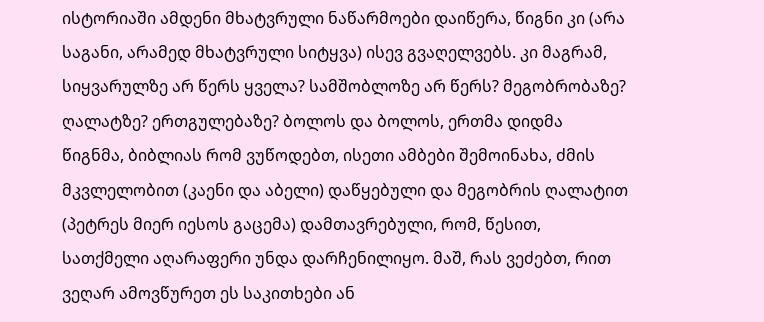ისტორიაში ამდენი მხატვრული ნაწარმოები დაიწერა, წიგნი კი (არა საგანი, არამედ მხატვრული სიტყვა) ისევ გვაღელვებს. კი მაგრამ, სიყვარულზე არ წერს ყველა? სამშობლოზე არ წერს? მეგობრობაზე? ღალატზე? ერთგულებაზე? ბოლოს და ბოლოს, ერთმა დიდმა წიგნმა, ბიბლიას რომ ვუწოდებთ, ისეთი ამბები შემოინახა, ძმის მკვლელობით (კაენი და აბელი) დაწყებული და მეგობრის ღალატით (პეტრეს მიერ იესოს გაცემა) დამთავრებული, რომ, წესით, სათქმელი აღარაფერი უნდა დარჩენილიყო. მაშ, რას ვეძებთ, რით ვეღარ ამოვწურეთ ეს საკითხები ან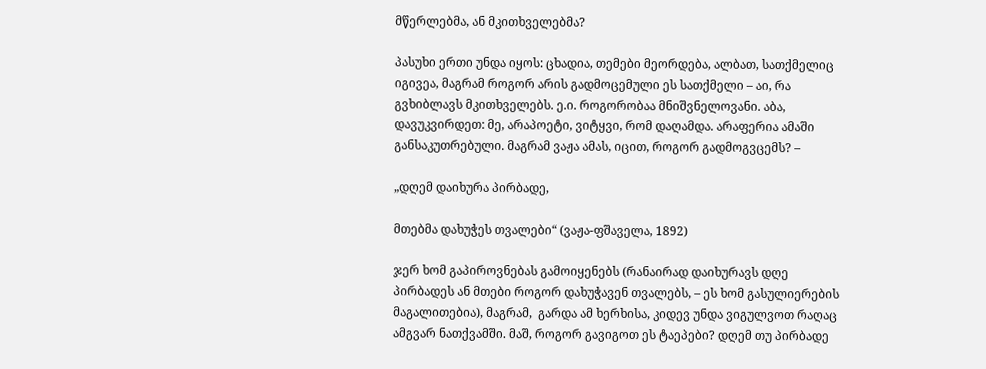მწერლებმა, ან მკითხველებმა?

პასუხი ერთი უნდა იყოს: ცხადია, თემები მეორდება, ალბათ, სათქმელიც იგივეა, მაგრამ როგორ არის გადმოცემული ეს სათქმელი – აი, რა გვხიბლავს მკითხველებს. ე.ი. როგორობაა მნიშვნელოვანი. აბა, დავუკვირდეთ: მე, არაპოეტი, ვიტყვი, რომ დაღამდა. არაფერია ამაში განსაკუთრებული. მაგრამ ვაჟა ამას, იცით, როგორ გადმოგვცემს? –

„დღემ დაიხურა პირბადე,

მთებმა დახუჭეს თვალები“ (ვაჟა-ფშაველა, 1892)

ჯერ ხომ გაპიროვნებას გამოიყენებს (რანაირად დაიხურავს დღე პირბადეს ან მთები როგორ დახუჭავენ თვალებს, – ეს ხომ გასულიერების მაგალითებია), მაგრამ,  გარდა ამ ხერხისა, კიდევ უნდა ვიგულვოთ რაღაც ამგვარ ნათქვამში. მაშ, როგორ გავიგოთ ეს ტაეპები? დღემ თუ პირბადე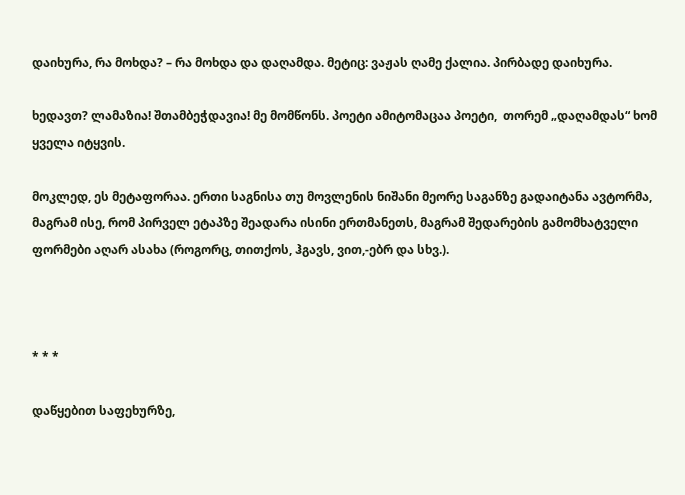დაიხურა, რა მოხდა? – რა მოხდა და დაღამდა. მეტიც: ვაჟას ღამე ქალია. პირბადე დაიხურა.

ხედავთ? ლამაზია! შთამბეჭდავია! მე მომწონს. პოეტი ამიტომაცაა პოეტი,  თორემ „დაღამდას“ ხომ ყველა იტყვის.

მოკლედ, ეს მეტაფორაა. ერთი საგნისა თუ მოვლენის ნიშანი მეორე საგანზე გადაიტანა ავტორმა, მაგრამ ისე, რომ პირველ ეტაპზე შეადარა ისინი ერთმანეთს, მაგრამ შედარების გამომხატველი ფორმები აღარ ასახა (როგორც, თითქოს, ჰგავს, ვით,-ებრ და სხვ.).



* * *

დაწყებით საფეხურზე,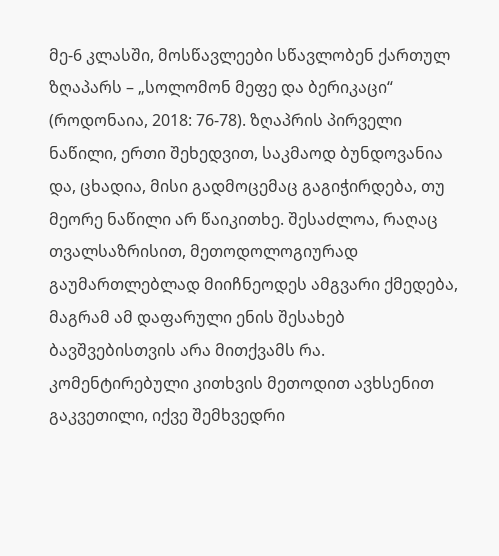მე-6 კლასში, მოსწავლეები სწავლობენ ქართულ ზღაპარს – „სოლომონ მეფე და ბერიკაცი“ (როდონაია, 2018: 76-78). ზღაპრის პირველი ნაწილი, ერთი შეხედვით, საკმაოდ ბუნდოვანია და, ცხადია, მისი გადმოცემაც გაგიჭირდება, თუ მეორე ნაწილი არ წაიკითხე. შესაძლოა, რაღაც თვალსაზრისით, მეთოდოლოგიურად გაუმართლებლად მიიჩნეოდეს ამგვარი ქმედება, მაგრამ ამ დაფარული ენის შესახებ ბავშვებისთვის არა მითქვამს რა. კომენტირებული კითხვის მეთოდით ავხსენით გაკვეთილი, იქვე შემხვედრი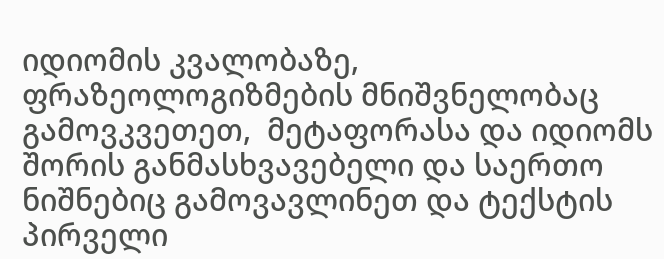იდიომის კვალობაზე, ფრაზეოლოგიზმების მნიშვნელობაც გამოვკვეთეთ,  მეტაფორასა და იდიომს შორის განმასხვავებელი და საერთო ნიშნებიც გამოვავლინეთ და ტექსტის პირველი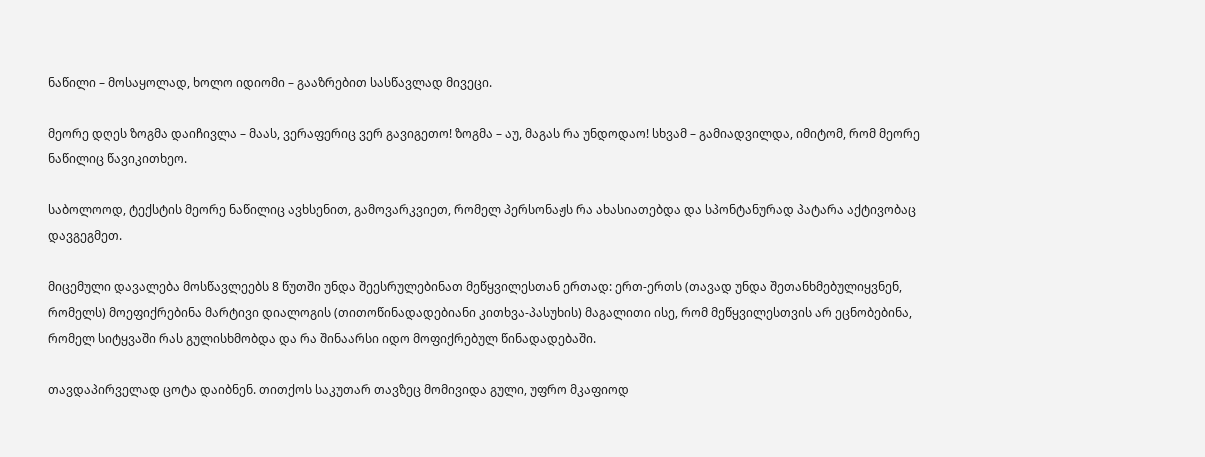ნაწილი – მოსაყოლად, ხოლო იდიომი – გააზრებით სასწავლად მივეცი.

მეორე დღეს ზოგმა დაიჩივლა – მაას, ვერაფერიც ვერ გავიგეთო! ზოგმა – აუ, მაგას რა უნდოდაო! სხვამ – გამიადვილდა, იმიტომ, რომ მეორე ნაწილიც წავიკითხეო.

საბოლოოდ, ტექსტის მეორე ნაწილიც ავხსენით, გამოვარკვიეთ, რომელ პერსონაჟს რა ახასიათებდა და სპონტანურად პატარა აქტივობაც დავგეგმეთ.

მიცემული დავალება მოსწავლეებს 8 წუთში უნდა შეესრულებინათ მეწყვილესთან ერთად: ერთ-ერთს (თავად უნდა შეთანხმებულიყვნენ, რომელს) მოეფიქრებინა მარტივი დიალოგის (თითოწინადადებიანი კითხვა-პასუხის) მაგალითი ისე, რომ მეწყვილესთვის არ ეცნობებინა, რომელ სიტყვაში რას გულისხმობდა და რა შინაარსი იდო მოფიქრებულ წინადადებაში.

თავდაპირველად ცოტა დაიბნენ. თითქოს საკუთარ თავზეც მომივიდა გული, უფრო მკაფიოდ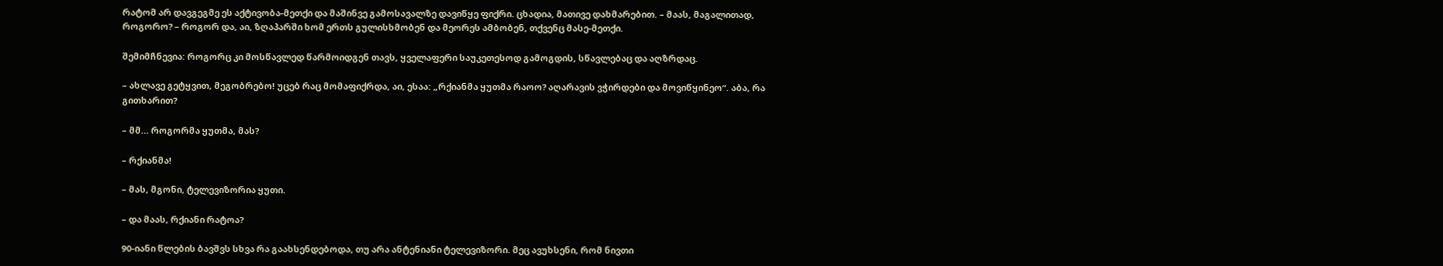რატომ არ დავგეგმე ეს აქტივობა-მეთქი და მაშინვე გამოსავალზე დავიწყე ფიქრი. ცხადია, მათივე დახმარებით. – მაას, მაგალითად, როგორო? – როგორ და, აი, ზღაპარში ხომ ერთს გულისხმობენ და მეორეს ამბობენ, თქვენც მასე-მეთქი.

შემიმჩნევია: როგორც კი მოსწავლედ წარმოიდგენ თავს, ყველაფერი საუკეთესოდ გამოგდის, სწავლებაც და აღზრდაც.

– ახლავე გეტყვით, მეგობრებო! უცებ რაც მომაფიქრდა, აი, ესაა: „რქიანმა ყუთმა რაოო? აღარავის ვჭირდები და მოვიწყინეო“. აბა, რა გითხარით?

– მმ… როგორმა ყუთმა, მას?

– რქიანმა!

– მას, მგონი, ტელევიზორია ყუთი.

– და მაას, რქიანი რატოა?

90-იანი წლების ბავშვს სხვა რა გაახსენდებოდა, თუ არა ანტენიანი ტელევიზორი. მეც ავუხსენი, რომ ნივთი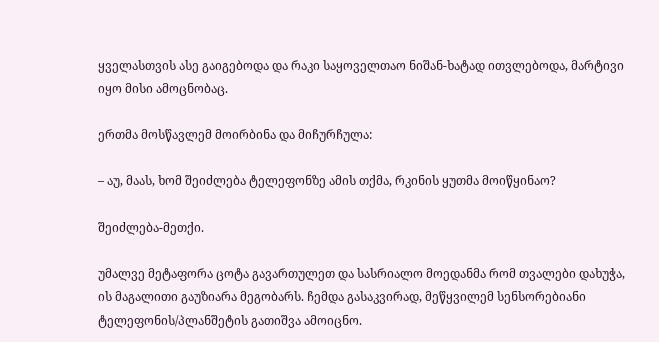ყველასთვის ასე გაიგებოდა და რაკი საყოველთაო ნიშან-ხატად ითვლებოდა, მარტივი იყო მისი ამოცნობაც.

ერთმა მოსწავლემ მოირბინა და მიჩურჩულა:

– აუ, მაას, ხომ შეიძლება ტელეფონზე ამის თქმა, რკინის ყუთმა მოიწყინაო?

შეიძლება-მეთქი.

უმალვე მეტაფორა ცოტა გავართულეთ და სასრიალო მოედანმა რომ თვალები დახუჭა, ის მაგალითი გაუზიარა მეგობარს. ჩემდა გასაკვირად, მეწყვილემ სენსორებიანი ტელეფონის/პლანშეტის გათიშვა ამოიცნო.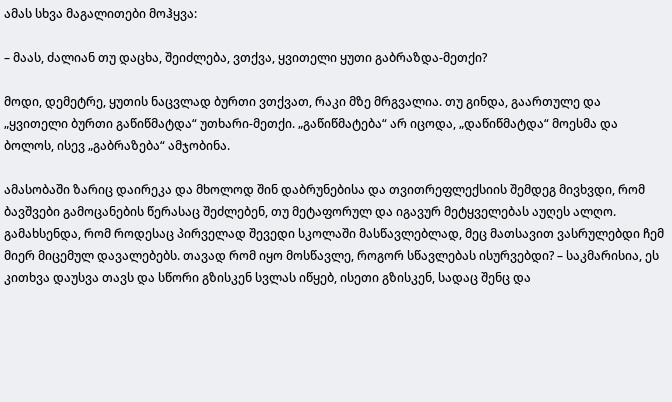ამას სხვა მაგალითები მოჰყვა:

– მაას, ძალიან თუ დაცხა, შეიძლება, ვთქვა, ყვითელი ყუთი გაბრაზდა-მეთქი?

მოდი, დემეტრე, ყუთის ნაცვლად ბურთი ვთქვათ, რაკი მზე მრგვალია. თუ გინდა, გაართულე და „ყვითელი ბურთი გაწიწმატდა“ უთხარი-მეთქი. „გაწიწმატება“ არ იცოდა, „დაწიწმატდა“ მოესმა და ბოლოს, ისევ „გაბრაზება“ ამჯობინა.

ამასობაში ზარიც დაირეკა და მხოლოდ შინ დაბრუნებისა და თვითრეფლექსიის შემდეგ მივხვდი, რომ ბავშვები გამოცანების წერასაც შეძლებენ, თუ მეტაფორულ და იგავურ მეტყველებას აუღეს ალღო. გამახსენდა, რომ როდესაც პირველად შევედი სკოლაში მასწავლებლად, მეც მათსავით ვასრულებდი ჩემ მიერ მიცემულ დავალებებს. თავად რომ იყო მოსწავლე, როგორ სწავლებას ისურვებდი? – საკმარისია, ეს კითხვა დაუსვა თავს და სწორი გზისკენ სვლას იწყებ, ისეთი გზისკენ, სადაც შენც და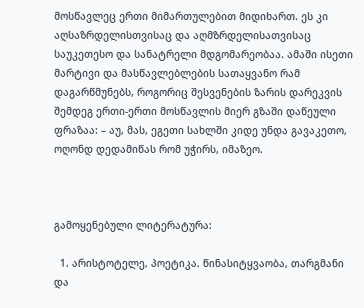მოსწავლეც ერთი მიმართულებით მიდიხართ. ეს კი აღსაზრდელისთვისაც და აღმზრდელისათვისაც საუკეთესო და სანატრელი მდგომარეობაა. ამაში ისეთი მარტივი და მასწავლებლების სათაყვანო რამ დაგარწმუნებს, როგორიც შესვენების ზარის დარეკვის შემდეგ ერთი-ერთი მოსწავლის მიერ გზაში დაწეული ფრაზაა: – აუ, მას, ეგეთი სახლში კიდე უნდა გავაკეთო, ოღონდ დედამიწას რომ უჭირს, იმაზეო.



გამოყენებული ლიტერატურა:

  1. არისტოტელე, პოეტიკა. წინასიტყვაობა, თარგმანი და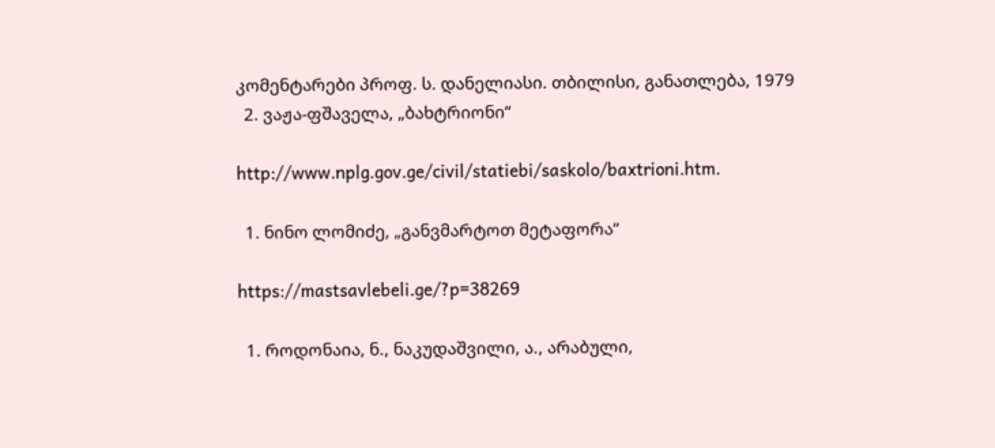კომენტარები პროფ. ს. დანელიასი. თბილისი, განათლება, 1979
  2. ვაჟა-ფშაველა, „ბახტრიონი“

http://www.nplg.gov.ge/civil/statiebi/saskolo/baxtrioni.htm.

  1. ნინო ლომიძე, „განვმარტოთ მეტაფორა“

https://mastsavlebeli.ge/?p=38269

  1. როდონაია, ნ., ნაკუდაშვილი, ა., არაბული,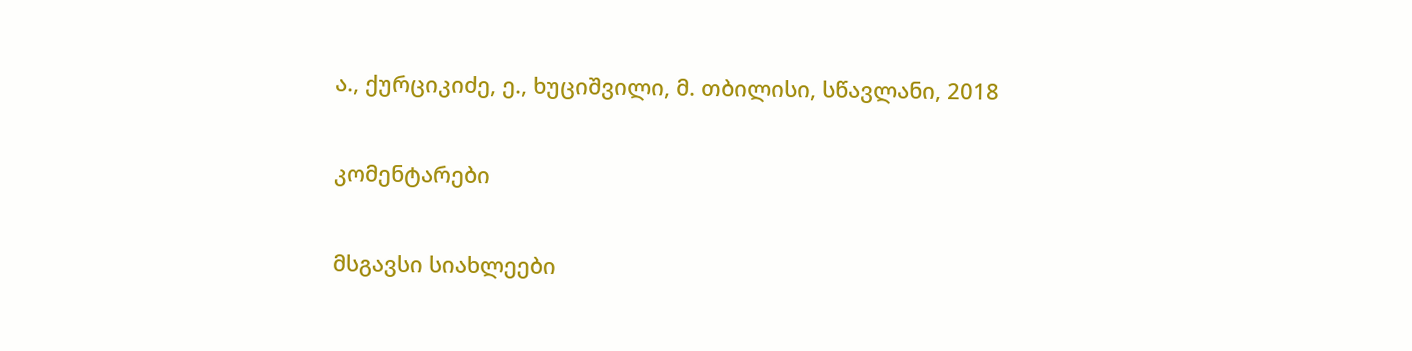ა., ქურციკიძე, ე., ხუციშვილი, მ. თბილისი, სწავლანი, 2018

კომენტარები

მსგავსი სიახლეები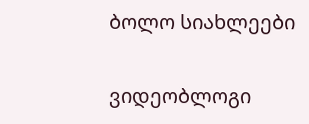ბოლო სიახლეები

ვიდეობლოგი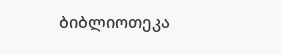ბიბლიოთეკა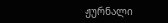ჟურნალი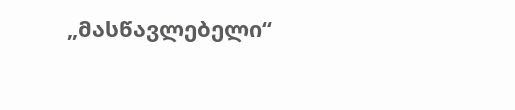„მასწავლებელი“